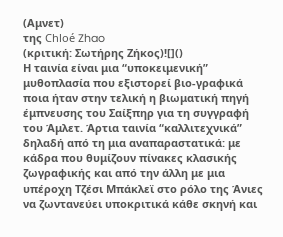(Αμνετ)
της Chloé Zhao
(κριτική: Σωτήρης Ζήκος)![]()
Η ταινία είναι μια “υποκειμενική” μυθοπλασία που εξιστορεί βιο-γραφικά ποια ήταν στην τελική η βιωματική πηγή έμπνευσης του Σαίξπηρ για τη συγγραφή του Άμλετ. Άρτια ταινία “καλλιτεχνικά” δηλαδή από τη μια αναπαραστατικά: με κάδρα που θυμίζουν πίνακες κλασικής ζωγραφικής και από την άλλη με μια υπέροχη Τζέσι Μπάκλεϊ στο ρόλο της Άνιες να ζωντανεύει υποκριτικά κάθε σκηνή και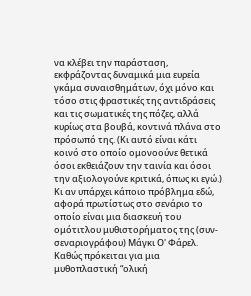να κλέβει την παράσταση, εκφράζοντας δυναμικά μια ευρεία γκάμα συναισθημάτων, όχι μόνο και τόσο στις φραστικές της αντιδράσεις και τις σωματικές της πόζες, αλλά κυρίως στα βουβά, κοντινά πλάνα στο πρόσωπό της. (Κι αυτό είναι κάτι κοινό στο οποίο ομονοούνε θετικά όσοι εκθειάζουν την ταινία και όσοι την αξιολογούνε κριτικά, όπως κι εγώ.)
Κι αν υπάρχει κάποιο πρόβλημα εδώ, αφορά πρωτίστως στο σενάριο το οποίο είναι μια διασκευή του ομότιτλου μυθιστορήματος της (συν-σεναριογράφου) Μάγκι Ο' Φάρελ. Καθώς πρόκειται για μια μυθοπλαστική “ολική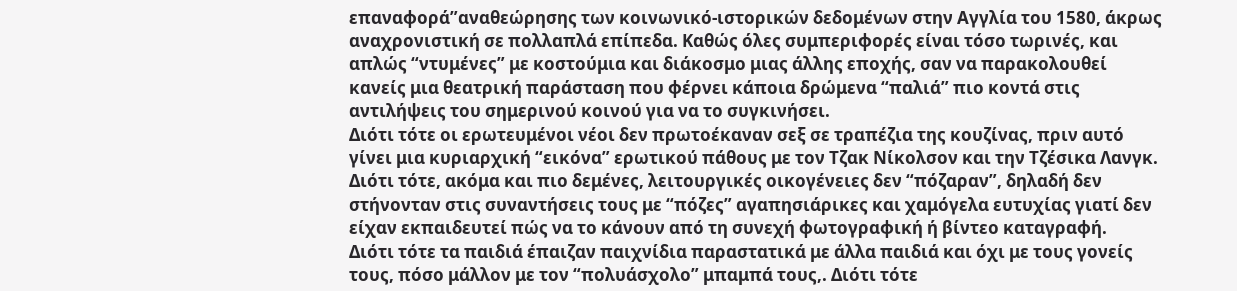επαναφορά”αναθεώρησης των κοινωνικό-ιστορικών δεδομένων στην Αγγλία του 1580, άκρως αναχρονιστική σε πολλαπλά επίπεδα. Καθώς όλες συμπεριφορές είναι τόσο τωρινές, και απλώς “ντυμένες” με κοστούμια και διάκοσμο μιας άλλης εποχής, σαν να παρακολουθεί κανείς μια θεατρική παράσταση που φέρνει κάποια δρώμενα “παλιά” πιο κοντά στις αντιλήψεις του σημερινού κοινού για να το συγκινήσει.
Διότι τότε οι ερωτευμένοι νέοι δεν πρωτοέκαναν σεξ σε τραπέζια της κουζίνας, πριν αυτό γίνει μια κυριαρχική “εικόνα” ερωτικού πάθους με τον Τζακ Νίκολσον και την Τζέσικα Λανγκ.
Διότι τότε, ακόμα και πιο δεμένες, λειτουργικές οικογένειες δεν “πόζαραν”, δηλαδή δεν στήνονταν στις συναντήσεις τους με “πόζες” αγαπησιάρικες και χαμόγελα ευτυχίας γιατί δεν είχαν εκπαιδευτεί πώς να το κάνουν από τη συνεχή φωτογραφική ή βίντεο καταγραφή.
Διότι τότε τα παιδιά έπαιζαν παιχνίδια παραστατικά με άλλα παιδιά και όχι με τους γονείς τους, πόσο μάλλον με τον “πολυάσχολο” μπαμπά τους,. Διότι τότε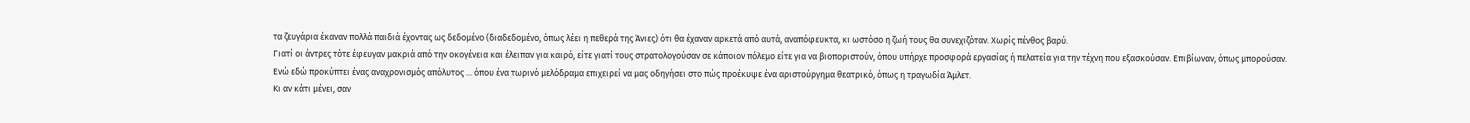τα ζευγάρια έκαναν πολλά παιδιά έχοντας ως δεδομένο (διαδεδομένο, όπως λέει η πεθερά της Άνιες) ότι θα έχαναν αρκετά από αυτά, αναπόφευκτα, κι ωστόσο η ζωή τους θα συνεχιζόταν. Χωρίς πένθος βαρύ.
Γιατί οι άντρες τότε έφευγαν μακριά από την οκογένεια και έλειπαν για καιρό, είτε γιατί τους στρατολογούσαν σε κάποιον πόλεμο είτε για να βιοποριστούν, όπου υπήρχε προσφορά εργασίας ή πελατεία για την τέχνη που εξασκούσαν. Επιβίωναν, όπως μπορούσαν.
Ενώ εδώ προκύπτει ένας αναχρονισμός απόλυτος ... όπου ένα τωρινό μελόδραμα επιχειρεί να μας οδηγήσει στο πώς προέκυψε ένα αριστούργημα θεατρικό, όπως η τραγωδία Άμλετ.
Κι αν κάτι μένει, σαν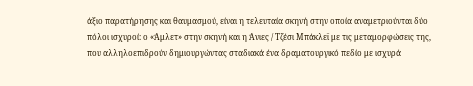άξιο παρατήρησης και θαυμασμού, είναι η τελευταία σκηνή στην οποία αναμετριούνται δύο πόλοι ισχυροί: ο «Άμλετ» στην σκηνή και η Άνιες / Τζέσι Μπάκλεϊ με τις μεταμορφώσεις της, που αλληλοεπιδρούν δημιουργώντας σταδιακά ένα δραματουργικό πεδίο με ισχυρά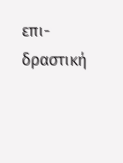επι-δραστική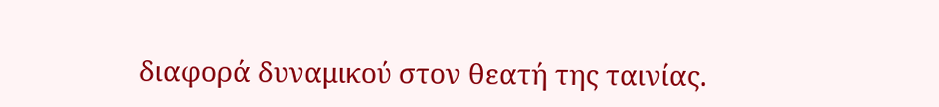διαφορά δυναμικού στον θεατή της ταινίας.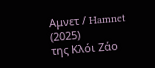Αμνετ / Hamnet (2025)
της Κλόι Ζάο